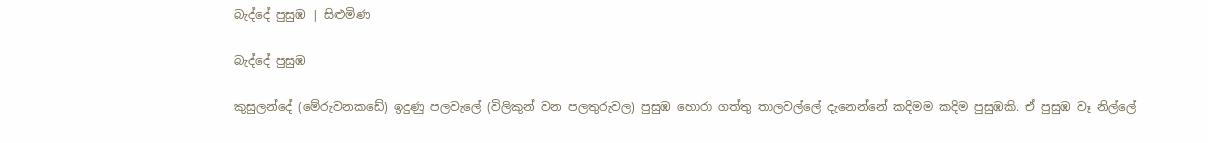බැද්දේ පුසුඹ | සිළුමිණ

බැද්දේ පුසුඹ

කුසුලන්දේ (මේරුවනකඩේ) ඉදුණු පලවැලේ (විලිකුන් වන පලතුරුවල) පුසුඹ හොරා ගත්තු තාලවල්ලේ දැනෙන්නේ කදිමම කදිම පුසුඹකි. ඒ පුසුඹ වෑ නිල්ලේ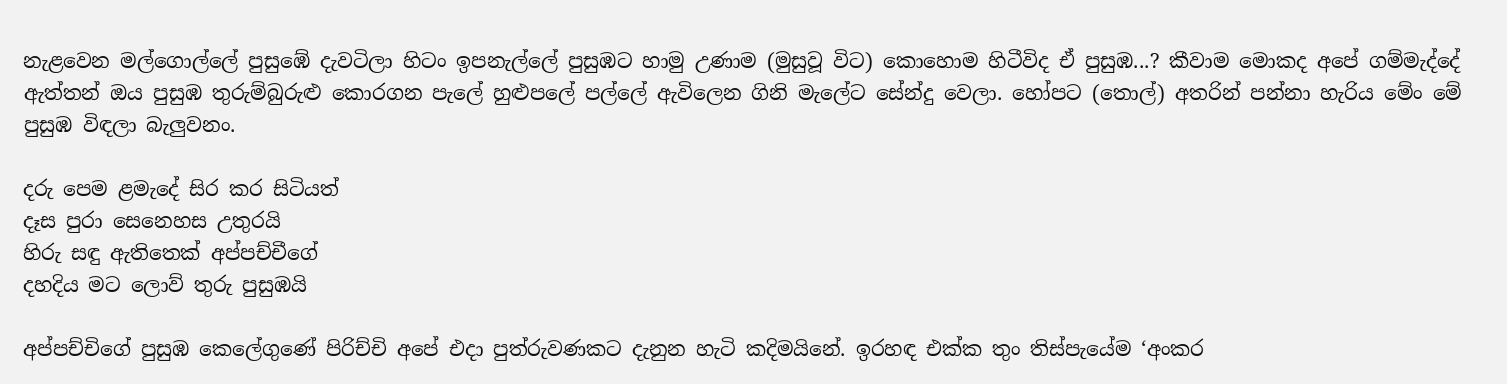නැළවෙන මල්ගොල්ලේ පුසුඹේ දැවටිලා හිටං ඉපනැල්ලේ පුසුඹට හාමු උණාම (මුසුවූ විට) කොහොම හිටීවිද ඒ පුසුඹ...? කීවාම මොකද අපේ ගම්මැද්දේ ඇත්තන් ඔය පුසුඹ තුරුම්බුරුළු කොරගන පැලේ හුළුපලේ පල්ලේ ඇවිලෙන ගිනි මැලේට සේන්දු වෙලා. හෝපට (තොල්) අතරින් පන්නා හැරිය මේං මේ පුසුඹ විඳලා බැලුවනං.

දරු පෙම ළමැදේ සිර කර සිටියත්
දෑස පුරා සෙනෙහස උතුරයි
හිරු සඳු ඇතිතෙක් අප්පච්චීගේ
දහදිය මට ලොව් තුරු පුසුඹයි

අප්පච්චිගේ පුසුඹ කෙලේගුණේ පිරිච්චි අපේ එදා පුත්රුවණකට දැනුන හැටි කදිමයිනේ. ඉරහඳ එක්ක තුං තිස්පැයේම ‘අංකර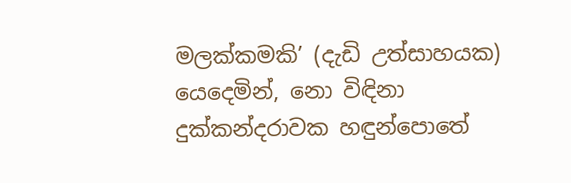මලක්කමකි’ (දැඩි උත්සාහයක) යෙදෙමින්, නො විඳිනා දුක්කන්දරාවක හඳුන්පොතේ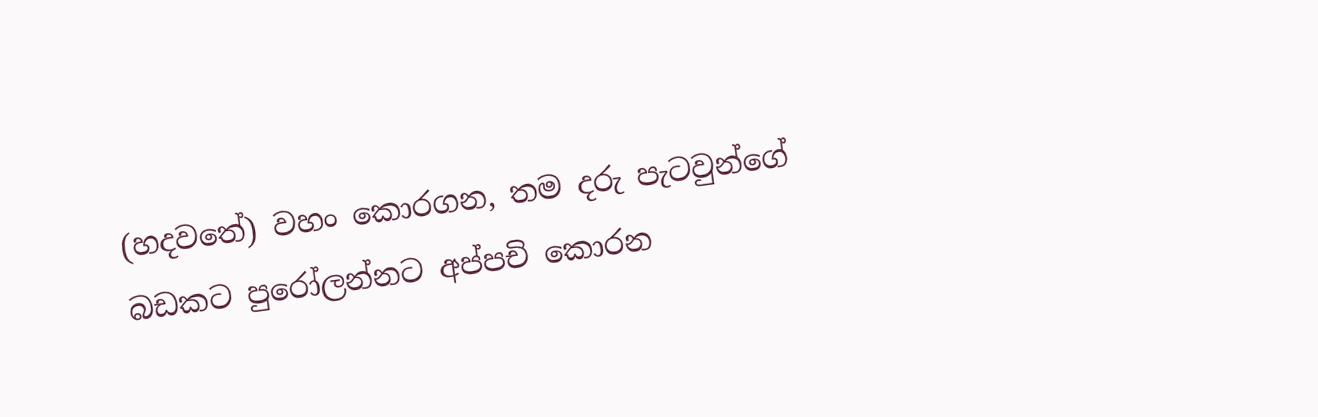(හදවතේ) වහං කොරගන, තම දරු පැටවුන්ගේ බඩකට පුරෝලන්නට අප්පචි කොරන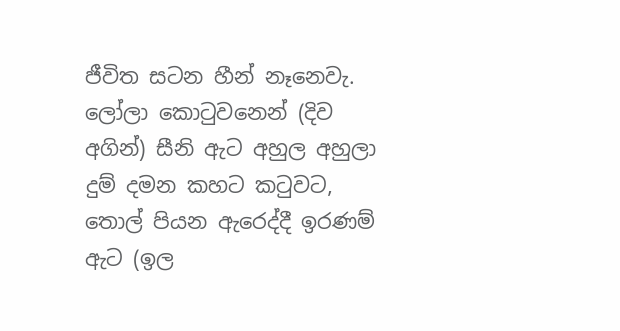ජීවිත සටන හීන් නෑනෙවැ. ලෝලා කොටුවනෙන් (දිව අගින්) සීනි ඇට අහුල අහුලා දුම් දමන කහට කටුවට, තොල් පියන ඇරෙද්දී ඉරණම් ඇට (ඉල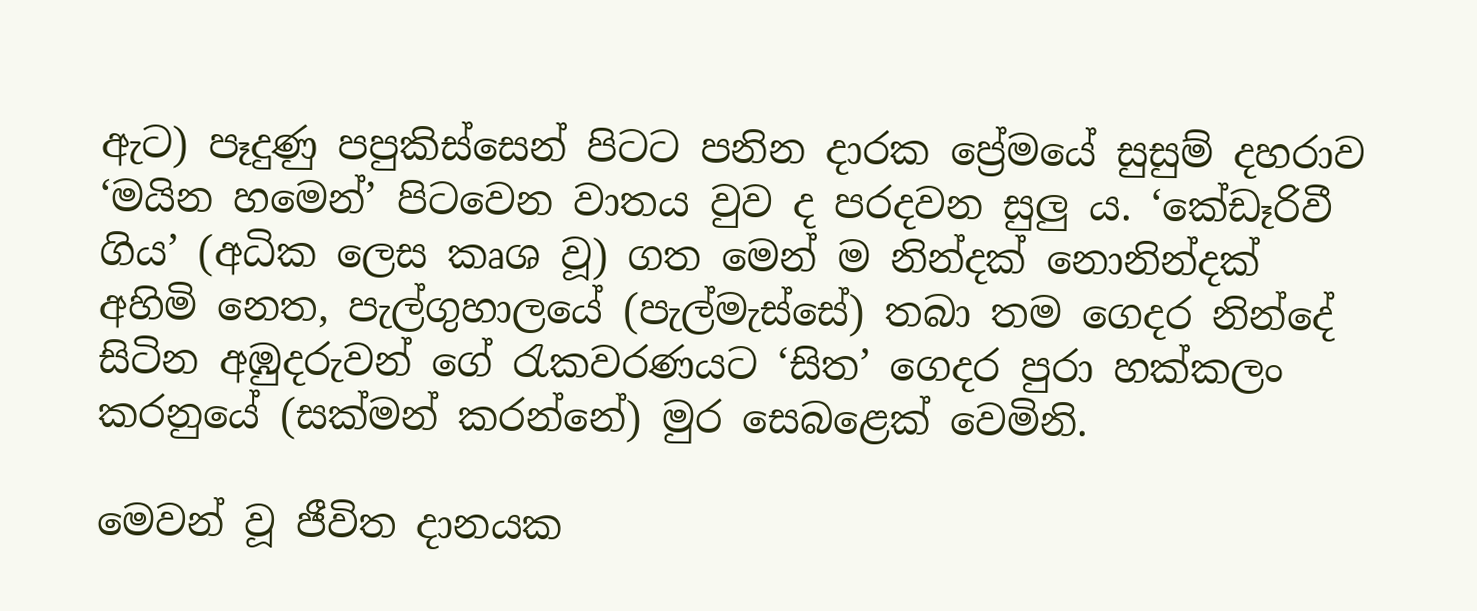ඇට) පෑදුණු පපුකිස්සෙන් පිටට පනින දාරක ප්‍රේමයේ සුසුම් දහරාව ‘මයින හමෙන්’ පිටවෙන වාතය වුව ද පරදවන සුලු ය. ‘කේඩෑරිවී ගිය’ (අධික ලෙස කෘශ වූ) ගත මෙන් ම නින්දක් නොනින්දක් අහිමි නෙත, පැල්ගුහාලයේ (පැල්මැස්සේ) තබා තම ගෙදර නින්දේ සිටින අඹුදරුවන් ගේ රැකවරණයට ‘සිත’ ගෙදර පුරා හක්කලං කරනුයේ (සක්මන් කරන්නේ) මුර සෙබළෙක් වෙමිනි.

මෙවන් වූ ජීවිත දානයක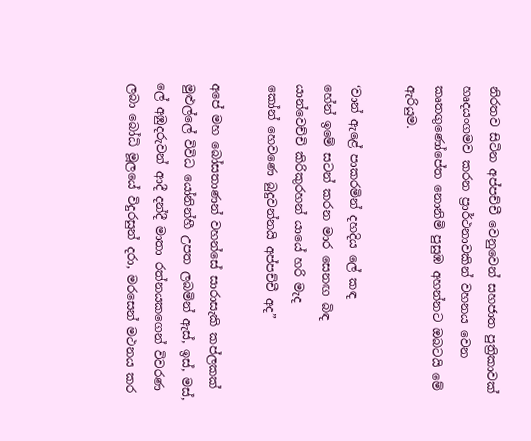නිරතව සිටින අප්පච්චී වෙනුවෙන් සහජාත පුත්‍රිකාවක් හෘදයංගමව කරන ප්‍රාර්ථනාවකින් වහනය වෙන කෘතගුණෝපේත නොනිමි පුසුඹ අහන්නට ඔබටයි මේ ඇරියුම.

‘වාන් ඇළේ පාකරමින් දහදිය ලේ කඳ
හේන් ඉමේ සටන් කරන මාර සෙනඟ බිඳ
යාන්වෙච්චි කිරිකුරහන් යායේ හරි මැද
කෝන් හෙවණෙ බුදුවන්නයි අප්පච්චී අද”

අපේ මහ බෝසතාණන් වහන්සේ සාරාසැකි කප්ලකක් මුළුල්ලේ විවිධ යෝනින්හී උපත ලබමින් ඇස්, ඉස්, මස්, ලේ අඹුදරුවන් ආදී දන්දී මාතා රත්නයකගෙන් විවරණ ලබා බෝධි මූලයේ විදුරසුන් දරා, මරසෙන් මථනය කර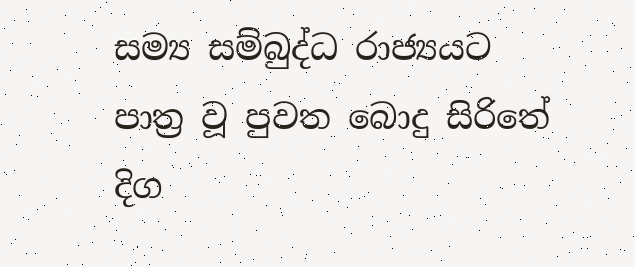සම්‍ය සම්බුද්ධ රාජ්‍යයට පාත්‍ර වූ පුවත බොදු සිරිතේ දිග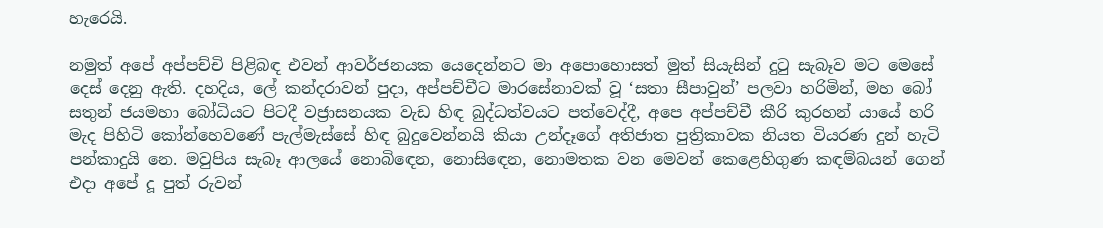හැරෙයි.

නමුත් අපේ අප්පච්චි පිළිබඳ එවන් ආවර්ජනයක යෙදෙන්නට මා අපොහොසත් මුත් සියැසින් දුටු සැබෑව මට මෙසේ දෙස් දෙනු ඇති. දහදිය, ලේ කන්දරාවන් පුදා, අප්පච්චීට මාරසේනාවක් වූ ‘සතා සීපාවුන්’ පලවා හරිමින්, මහ බෝ සතුන් ජයමහා බෝධියට පිටදී වජ්‍රාසනයක වැඩ හිඳ බුද්ධත්වයට පත්වෙද්දී, අපෙ අප්පච්චී කීරි කුරහන් යායේ හරි මැද පිහිටි කෝන්හෙවණේ පැල්මැස්සේ හිඳ බුදුවෙන්නයි කියා උන්දෑගේ අතිජාත පුත්‍රිකාවක නියත වියරණ දුන් හැටි පන්කාදුයි නෙ. මවුපිය සැබෑ ආලයේ නොබිඳෙන, නොසි‍ඳෙන, නොමතක වන මෙවන් කෙළෙහිගුණ කඳම්බයන් ගෙන් එදා අපේ දූ පුත් රුවන්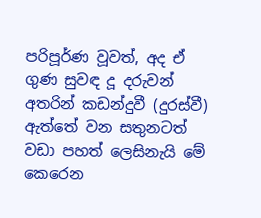පරිපූර්ණ වූවත්, අද ඒ ගුණ සුවඳ දූ දරුවන් අතරින් කඩන්දුවී (දුරස්වී) ඇත්තේ වන සතුනටත් වඩා පහත් ලෙසිනැයි මේ කෙරෙන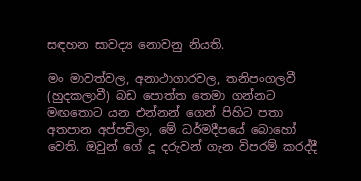සඳහන සාවද්‍ය නොවනු නියති.

මං මාවත්වල, අනාථාගාරවල, තනිපංගලවී (හුදකලා‍වී) බඩ පොත්ත තෙමා ගන්නට මඟතොට යන එන්නන් ගෙන් පිහිට පතා අතපාන අප්පචිලා, මේ ධර්මදීපයේ බොහෝ වෙති. ඔවුන් ගේ දූ දරුවන් ගැන විපරම් කරද්දී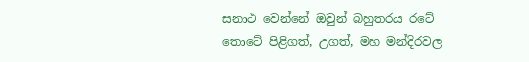සනාථ වෙන්නේ ඔවුන් බහුතරය රටේ තොටේ පිළිගත්, උගත්, මහ මන්දිරවල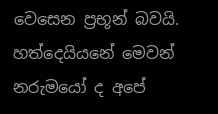වෙසෙන ප්‍රභූන් බවයි. හත්දෙයියනේ මෙවන් නරුමයෝ ද අපේ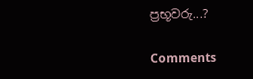ප්‍රභූවරු...?

Comments